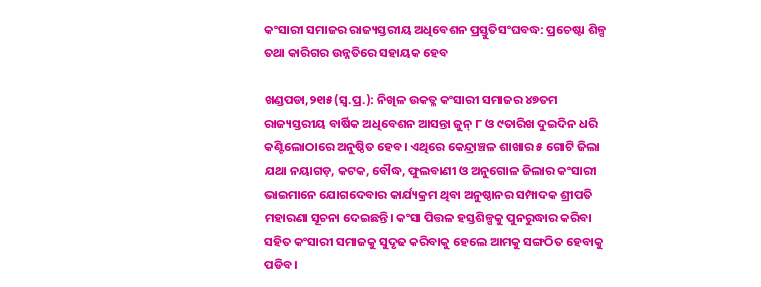କଂସାରୀ ସମାଜର ରାଜ୍ୟସ୍ତରୀୟ ଅଧିବେଶନ ପ୍ରସ୍ତୁତିସଂଘବଦ୍ଧ: ପ୍ରଚେଷ୍ଟା ଶିଳ୍ପ ତଥା କାରିଗର ଉନ୍ନତିରେ ସହାୟକ ହେବ

ଖଣ୍ଡପଡା,୨୧ା୫(ସ୍ବ.ପ୍ର.): ନିଖିଳ ଉକତ୍ଳ କଂସାରୀ ସମାଜର ୪୭ତମ ରାଜ୍ୟସ୍ତରୀୟ ବାର୍ଷିକ ଅଧିବେଶନ ଆସନ୍ତା ଜୁନ୍‌ ୮ ଓ ୯ତାରିଖ ଦୁଇଦିନ ଧରି କଣ୍ଟିଲୋଠାରେ ଅନୁଷ୍ଠିତ ହେବ। ଏଥିରେ କେନ୍ଦ୍ରାଞ୍ଚଳ ଶାଖାର ୫ ଗୋଟି ଜିଲା ଯଥା ନୟାଗଡ଼, କଟକ, ବୌଦ୍ଧ, ଫୁଲବାଣୀ ଓ ଅନୁଗୋଳ ଜିଲାର କଂସାରୀ ଭାଇମାନେ ଯୋଗଦେବାର କାର୍ଯ୍ୟକ୍ରମ ଥିବା ଅନୁଷ୍ଠାନର ସମ୍ପାଦକ ଶ୍ରୀପତି ମହାରଣା ସୂଚନା ଦେଇଛନ୍ତି। କଂସା ପିତ୍ତଳ ହସ୍ତଶିଳ୍ପକୁ ପୁନରୁଦ୍ଧାର କରିବା ସହିତ କଂସାରୀ ସମାଜକୁ ସୁଦୃଢ କରିବାକୁ ହେଲେ ଆମକୁ ସଙ୍ଗଠିତ ହେବାକୁ ପଡିବ।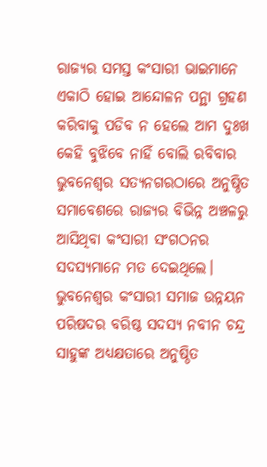ରାଜ୍ୟର ସମସ୍ତ କଂସାରୀ ଭାଇମାନେ ଏକାଠି ହୋଇ ଆନ୍ଦୋଳନ ପନ୍ଥା ଗ୍ରହଣ କରିବାକୁ ପଡିବ ନ ହେଲେ ଆମ ଦୁଃଖ କେହି ବୁଝିବେ ନାହିଁ ବୋଲି ରବିବାର ଭୁବନେଶ୍ୱର ସତ୍ୟନଗରଠାରେ ଅନୁଷ୍ଠିତ ସମାବେଶରେ ରାଜ୍ୟର ବିଭିନ୍ନ ଅଞ୍ଚଳରୁ ଆସିଥିବା କଂସାରୀ ସଂଗଠନର ସଦସ୍ୟମାନେ ମତ ଦେଇଥିଲେ। ଭୁବନେଶ୍ୱର କଂସାରୀ ସମାଜ ଉନ୍ନୟନ ପରିଷଦର ବରିଷ୍ଠ ସଦସ୍ୟ ନବୀନ ଚନ୍ଦ୍ର ସାହୁଙ୍କ ଅଧ୍ୟକ୍ଷତାରେ ଅନୁଷ୍ଠିତ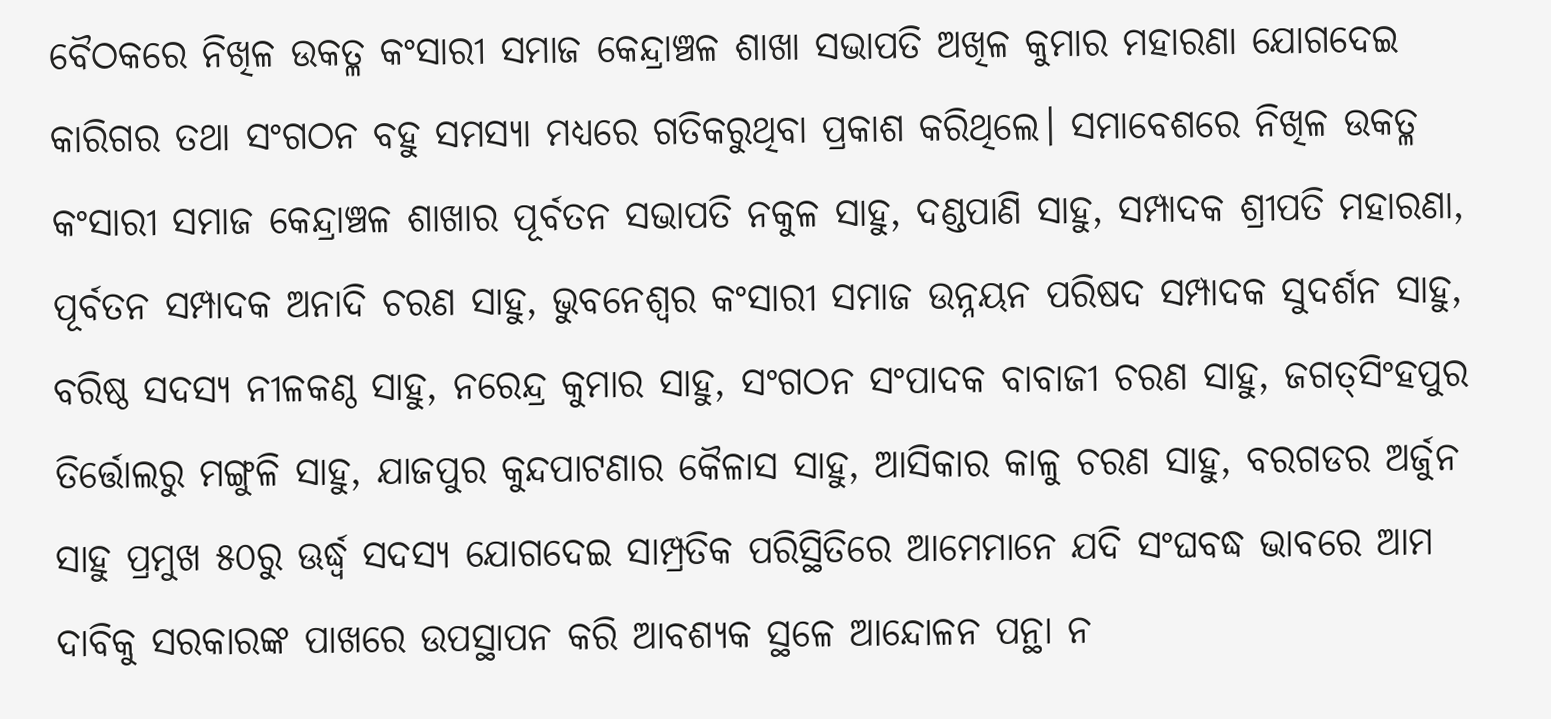ବୈଠକରେ ନିଖିଳ ଉକତ୍ଳ କଂସାରୀ ସମାଜ କେନ୍ଦ୍ରାଞ୍ଚଳ ଶାଖା ସଭାପତି ଅଖିଳ କୁମାର ମହାରଣା ଯୋଗଦେଇ କାରିଗର ତଥା ସଂଗଠନ ବହୁ ସମସ୍ୟା ମଧ୍ୟରେ ଗତିକରୁଥିବା ପ୍ରକାଶ କରିଥିଲେ। ସମାବେଶରେ ନିଖିଳ ଉକତ୍ଳ କଂସାରୀ ସମାଜ କେନ୍ଦ୍ରାଞ୍ଚଳ ଶାଖାର ପୂର୍ବତନ ସଭାପତି ନକୁଳ ସାହୁ, ଦଣ୍ଡପାଣି ସାହୁ, ସମ୍ପାଦକ ଶ୍ରୀପତି ମହାରଣା, ପୂର୍ବତନ ସମ୍ପାଦକ ଅନାଦି ଚରଣ ସାହୁ, ଭୁବନେଶ୍ୱର କଂସାରୀ ସମାଜ ଉନ୍ନୟନ ପରିଷଦ ସମ୍ପାଦକ ସୁଦର୍ଶନ ସାହୁ, ବରିଷ୍ଠ ସଦସ୍ୟ ନୀଳକଣ୍ଠ ସାହୁ, ନରେନ୍ଦ୍ର କୁମାର ସାହୁ, ସଂଗଠନ ସଂପାଦକ ବାବାଜୀ ଚରଣ ସାହୁ, ଜଗତ୍‌ସିଂହପୁର ତିର୍ତ୍ତୋଲରୁ ମଙ୍ଗୁଳି ସାହୁ, ଯାଜପୁର କୁନ୍ଦପାଟଣାର କୈଳାସ ସାହୁ, ଆସିକାର କାଳୁ ଚରଣ ସାହୁ, ବରଗଡର ଅର୍ଜୁନ ସାହୁ ପ୍ରମୁଖ ୫୦ରୁ ଊର୍ଦ୍ଧ୍ୱ ସଦସ୍ୟ ଯୋଗଦେଇ ସାମ୍ପ୍ରତିକ ପରିସ୍ଥିତିରେ ଆମେମାନେ ଯଦି ସଂଘବଦ୍ଧ ଭାବରେ ଆମ ଦାବିକୁ ସରକାରଙ୍କ ପାଖରେ ଉପସ୍ଥାପନ କରି ଆବଶ୍ୟକ ସ୍ଥଳେ ଆନ୍ଦୋଳନ ପନ୍ଥା ନ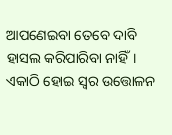ଆପଣେଇବା ତେବେ ଦାବି ହାସଲ କରିପାରିବା ନାହିଁ। ଏକାଠି ହୋଇ ସ୍ବର ଉତ୍ତୋଳନ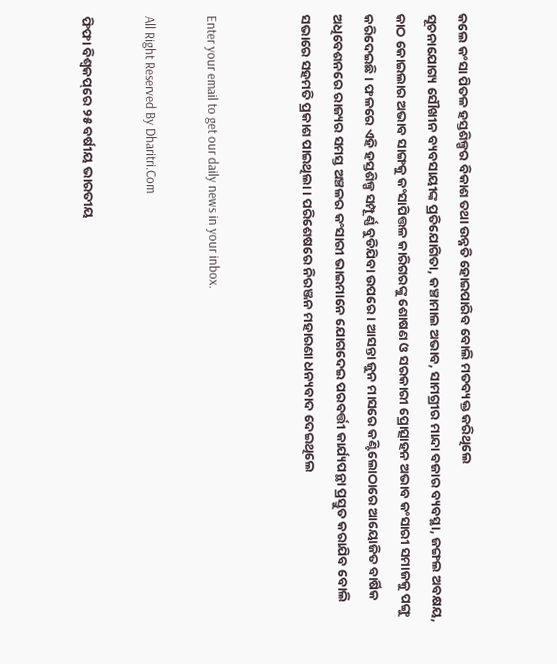କଲେ କଂସା ପିତଳ ହସ୍ତଶିଳ୍ପର ବିକାଶ ତଥା ଉନ୍ନତି ହୋଇପାରିବ ବୋଲି ମତବ୍ୟକ୍ତ କରିଥିଲେ
ସୂଚନାଯୋଗ୍ୟ ସୌଖୀନ ବ୍ୟବସାୟୀଙ୍କ ପ୍ରତିଯୋଗିତା, କଞ୍ଚାମାଲ ଅଭାବ, ସାମଗ୍ରୀର ମାନ୍ଦା ବଜାର ବ୍ୟବସ୍ଥା, ଜଙ୍ଗଲ ଅବକ୍ଷୟ, କାଠ କୋଇଲାର ଅଭାବ ସାଙ୍ଗକୁ କଂସାପିତ୍ତଳ କାରିଗରଙ୍କୁ ଶୋଷଣ ଓ ସରକାରୀ ପ୍ରୋତ୍ସାହନ ଅଭାବ କଂସାରୀ ସମାଜକୁ ପଙ୍ଗୁ କରିଦେଇଛି। ଫଳରେ ଏହି ହସ୍ତଶିଳ୍ପ ସମ୍ପୂର୍ଣ୍ଣ ବୁଡିଯିବା ଉପରେ। ଆସନ୍ତା ଜୁନ ମାସରେ କଣ୍ଟିଲୋଠାରେ ଆୟୋଜିତ ବାର୍ଷିକ ଅଧିବେଶନରେ ରାଜ୍ୟର ସମସ୍ତ ଅଞ୍ଚଳର କଂସାରୀ ଭାଇମାନେ ଯୋଗଦେଇ ପରବର୍ତ୍ତୀ କାର୍ଯ୍ୟପନ୍ଥା ପ୍ରସ୍ତୁତ କରାଯିବ ବୋଲି ସଭାରେ ସହମତି ପ୍ରକାଶ ପାଇଥିଲା। ପରିଶେଷରେ ନିରଞ୍ଜନ ମହାରଣା ଧନ୍ୟବାଦ ଦେଇଥିଲେ


Enter your email to get our daily news in your inbox.

All Right Reserved By Dharitri.Com

ଫିଫା ବିଶ୍ୱକପ୍‌ରେ ୨୫ ବର୍ଷୀୟ ଭାରତୀୟ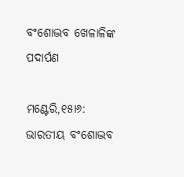ବଂଶୋଦ୍ଭବ ଖେଳାଳିଙ୍କ ପଦାର୍ପଣ

ମଣ୍ଟେରି,୧୫ା୬: ଭାରତୀୟ ବଂଶୋଦ୍ଭବ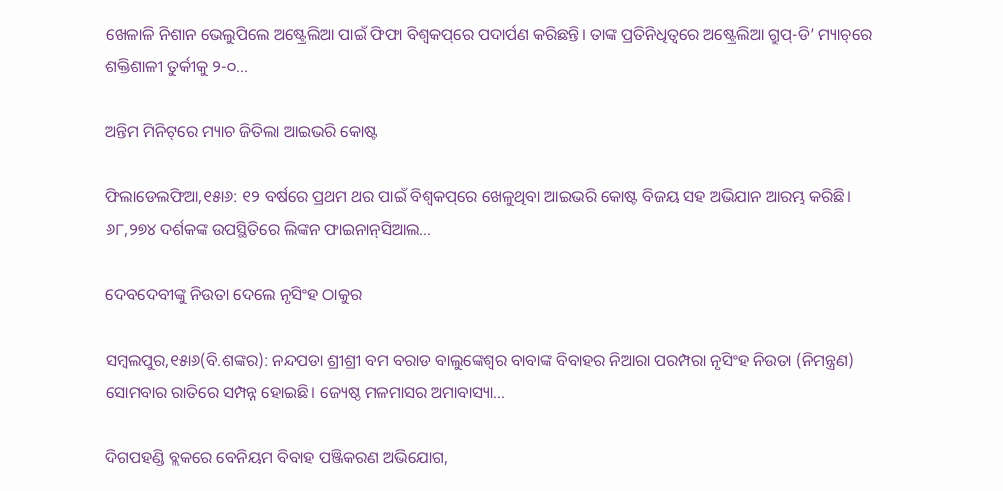ଖେଳାଳି ନିଶାନ ଭେଲୁପିଲେ ଅଷ୍ଟ୍ରେଲିଆ ପାଇଁ ଫିଫା ବିଶ୍ୱକପ୍‌ରେ ପଦାର୍ପଣ କରିଛନ୍ତି। ତାଙ୍କ ପ୍ରତିନିଧିତ୍ୱରେ ଅଷ୍ଟ୍ରେଲିଆ ଗ୍ରୁପ୍‌-ଡି’ ମ୍ୟାଚ୍‌ରେ ଶକ୍ତିଶାଳୀ ତୁର୍କୀକୁ ୨-୦…

ଅନ୍ତିମ ମିନିଟ୍‌ରେ ମ୍ୟାଚ ଜିତିଲା ଆଇଭରି କୋଷ୍ଟ

ଫିଲାଡେଲଫିଆ,୧୫ା୬: ୧୨ ବର୍ଷରେ ପ୍ରଥମ ଥର ପାଇଁ ବିଶ୍ୱକପ୍‌ରେ ଖେଳୁଥିବା ଆଇଭରି କୋଷ୍ଟ ବିଜୟ ସହ ଅଭିଯାନ ଆରମ୍ଭ କରିଛି। ୬୮,୨୭୪ ଦର୍ଶକଙ୍କ ଉପସ୍ଥିତିରେ ଲିଙ୍କନ ଫାଇନାନ୍‌ସିଆଲ…

ଦେବଦେବୀଙ୍କୁ ନିଉତା ଦେଲେ ନୃସିଂହ ଠାକୁର

ସମ୍ବଲପୁର,୧୫ା୬(ବି.ଶଙ୍କର): ନନ୍ଦପଡା ଶ୍ରୀଶ୍ରୀ ବମ ବରାଡ ବାଲୁଙ୍କେଶ୍ୱର ବାବାଙ୍କ ବିବାହର ନିଆରା ପରମ୍ପରା ନୃସିଂହ ନିଉତା (ନିମନ୍ତ୍ରଣ) ସୋମବାର ରାତିରେ ସମ୍ପନ୍ନ ହୋଇଛି। ଜ୍ୟେଷ୍ଠ ମଳମାସର ଅମାବାସ୍ୟା…

ଦିଗପହଣ୍ଡି ବ୍ଲକରେ ବେନିୟମ ବିବାହ ପଞ୍ଜିକରଣ ଅଭିଯୋଗ,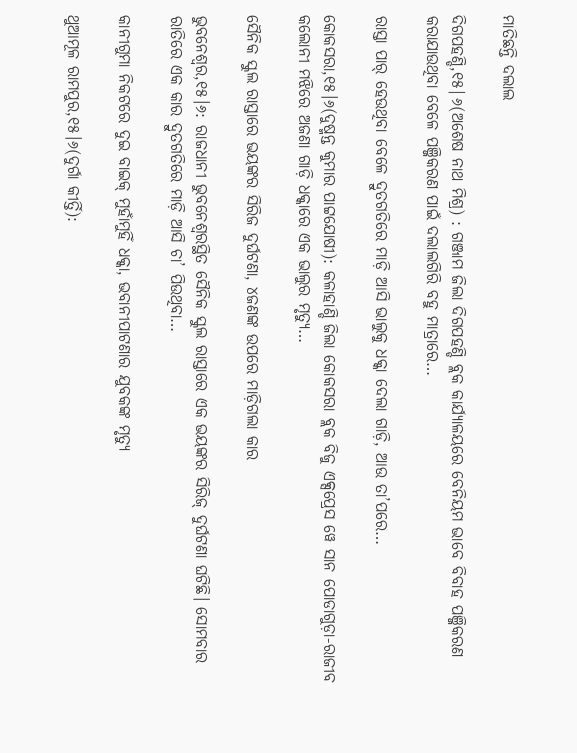ମାତିଛନ୍ତି ଦଲାଲ

ଦିଗପହଣ୍ଡି,୧୫|୬(ଅଶେଷ ନାଥ ମିଶ୍ର) : ଗଞ୍ଜାମ ଜିଲା ଦିଗପହଣ୍ଡି ବ୍ଲକ କାର୍ଯ୍ୟାଳୟରେ ବେନିୟମ ଭାବେ ବିବାହ ପଞ୍ଜିକରଣ କରାଯାଉଥିବା ବେଳେ ପଞ୍ଜିକରଣ ପାଇଁ ଦଲାଲଗିରି ବହୁ ମାତ୍ରାରେ…

ରାସ୍ତା ପାର୍‌ ହେଉଥିବା ବେଳେ ଦ୍ରୁତଗତିରେ ମାଡ଼ି ଆସି ଭାଲୁକୁ ଧକ୍କା ଦେଲା ଗାଡ଼ି, ଆଉ ତା’ପରେ…

କୋକସରା,୧୫।୬(ଦୁଷ୍ମନ୍ତ କୁମାର ପାଟ୍ଟଯୋଷୀ): କଳାହାଣ୍ଡି ଜିଲା କୋକସରା ବ୍ଲକ ବିଜୁ ଏକ୍ସପ୍ରେସ ୱେ ସାନ ପୋଡାଗୁଡ଼ା-ରାଜୀବ କଲୋନୀ ମଝିରେ ଅଜଣା ଗାଡ଼ି ଧକ୍କାରେ ଏକ ଭାଲୁର ମୃତ୍ୟୁ…

ସୈନିକ ସ୍କୁଲ ରାସ୍ତାରେ ଭୟଙ୍କର ସିରିଜ ଦୁର୍ଘଟଣା, ୪ଜଣଙ୍କ ଉପରେ ମାଡ଼ିଗଲା କାର

ଭୁବନେଶ୍ୱର,୧୫।୬: ରାଜଧାନୀ ଭୁବନେଶ୍ୱରସ୍ଥିତ ସୈନିକ ସ୍କୁଲ ରାସ୍ତାରେ ଏକ ଭୟଙ୍କର ସିରିଜ୍‌ ଦୁର୍ଘଟଣା ଘଟିଛି। ସୋମବାର ରାତିରେ ଏକ କାର ଦ୍ରୁତଗତିରେ ମାଡ଼ି ଆସି ଚା’ ପିଉଥିବା…

କାନୀଗୁମା ନିକଟରେ ଦୁଇ ବାଇକ୍‌ ମୁହାଁମୁହିଁ ଧକ୍କା, ଭବାନୀପାଟଣାର ଯୁବକଙ୍କ ମୃତ୍ୟୁ

ଥୁଆମୂଳ ରାମପୁର,୧୫।୬(ଦୁର୍ଗା କୀର୍ତ୍ତି):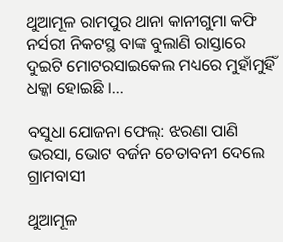ଥୁଆମୂଳ ରାମପୁର ଥାନା କାନୀଗୁମା କଫି ନର୍ସରୀ ନିକଟସ୍ଥ ବାଙ୍କ ବୁଲାଣି ରାସ୍ତାରେ ଦୁଇଟି ମୋଟରସାଇକେଲ ମଧ୍ୟରେ ମୁହାଁମୁହିଁ ଧକ୍କା ହୋଇଛି ।…

ବସୁଧା ଯୋଜନା ଫେଲ୍: ଝରଣା ପାଣି ଭରସା, ଭୋଟ ବର୍ଜନ ଚେତାବନୀ ଦେଲେ ଗ୍ରାମବାସୀ

ଥୁଆମୂଳ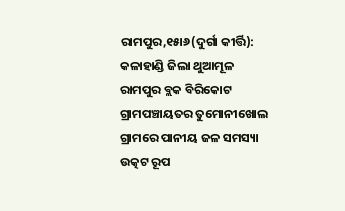ରାମପୁର,୧୫ା୬(ଦୁର୍ଗା କୀର୍ତ୍ତି): କଳାହାଣ୍ଡି ଜିଲା ଥୁଆମୂଳ ରାମପୁର ବ୍ଲକ ବିରିକୋଟ ଗ୍ରାମପଞ୍ଚାୟତର ତୁମୋନୀଖୋଲ ଗ୍ରାମରେ ପାନୀୟ ଜଳ ସମସ୍ୟା ଉତ୍କଟ ରୂପ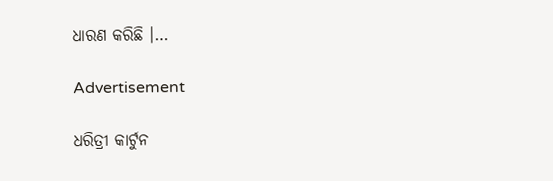ଧାରଣ କରିଛି ।…

Advertisement

ଧରିତ୍ରୀ କାର୍ଟୁନ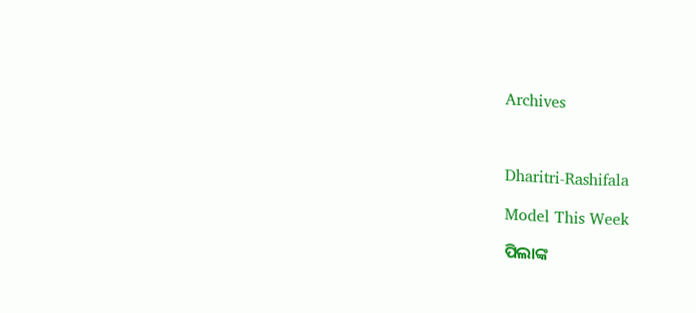Archives



Dharitri-Rashifala

Model This Week

ପିଲାଙ୍କ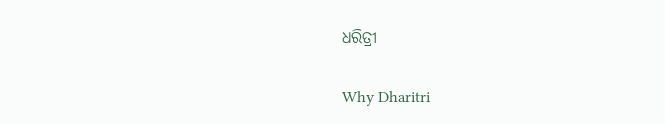ଧରିତ୍ରୀ

Why Dharitri